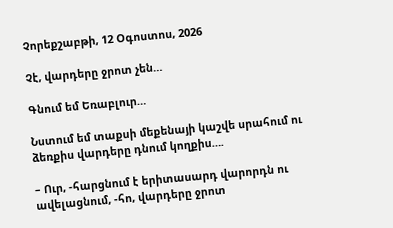Չորեքշաբթի, 12 Օգոստոս, 2026

Չէ, վարդերը ջրոտ չեն…

Գնում եմ Եռաբլուր…

Նստում եմ տաքսի մեքենայի կաշվե սրահում ու ձեռքիս վարդերը դնում կողքիս….

– Ուր, -հարցնում է երիտասարդ վարորդն ու ավելացնում, -հո, վարդերը ջրոտ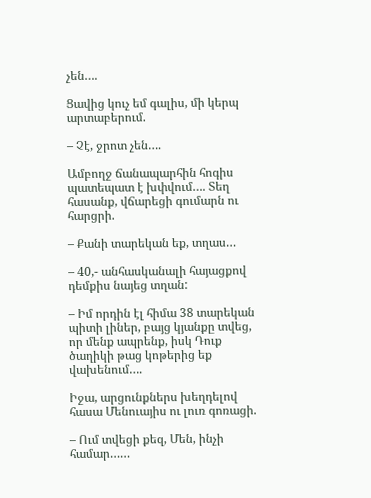չեն….

Ցավից կուչ եմ գալիս, մի կերպ արտաբերում.

– Չէ, ջրոտ չեն….

Ամբողջ ճանապարհին հոգիս պատեպատ է խփվում…. Տեղ հասանք, վճարեցի գումարն ու հարցրի.

– Քանի տարեկան եք, տղաս…

– 40,- անհասկանալի հայացքով դեմքիս նայեց տղան:

– Իմ որդին էլ հիմա 38 տարեկան պիտի լիներ, բայց կյանքը տվեց, որ մենք ապրենք, իսկ Դուք ծաղիկի թաց կոթերից եք վախենում….

Իջա, արցունքներս խեղդելով հասա Մենուայիս ու լուռ գոռացի.

– Ում տվեցի քեզ, Մեն, ինչի համար……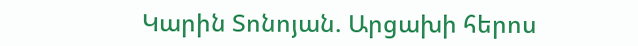Կարին Տոնոյան. Արցախի հերոս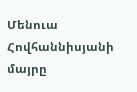Մենուա Հովհաննիսյանի մայրը